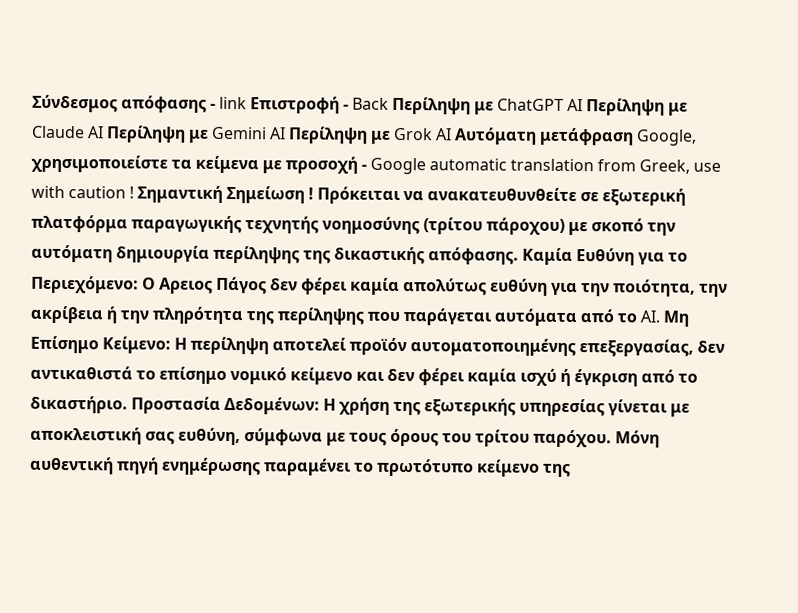Σύνδεσμος απόφασης - link Επιστροφή - Back Περίληψη με ChatGPT AI Περίληψη με Claude AI Περίληψη με Gemini AI Περίληψη με Grok AI Αυτόματη μετάφραση Google, χρησιμοποιείστε τα κείμενα με προσοχή - Google automatic translation from Greek, use with caution ! Σημαντική Σημείωση ! Πρόκειται να ανακατευθυνθείτε σε εξωτερική πλατφόρμα παραγωγικής τεχνητής νοημοσύνης (τρίτου πάροχου) με σκοπό την αυτόματη δημιουργία περίληψης της δικαστικής απόφασης. Καμία Ευθύνη για το Περιεχόμενο: Ο Αρειος Πάγος δεν φέρει καμία απολύτως ευθύνη για την ποιότητα, την ακρίβεια ή την πληρότητα της περίληψης που παράγεται αυτόματα από το AI. Μη Επίσημο Κείμενο: Η περίληψη αποτελεί προϊόν αυτοματοποιημένης επεξεργασίας, δεν αντικαθιστά το επίσημο νομικό κείμενο και δεν φέρει καμία ισχύ ή έγκριση από το δικαστήριο. Προστασία Δεδομένων: Η χρήση της εξωτερικής υπηρεσίας γίνεται με αποκλειστική σας ευθύνη, σύμφωνα με τους όρους του τρίτου παρόχου. Μόνη αυθεντική πηγή ενημέρωσης παραμένει το πρωτότυπο κείμενο της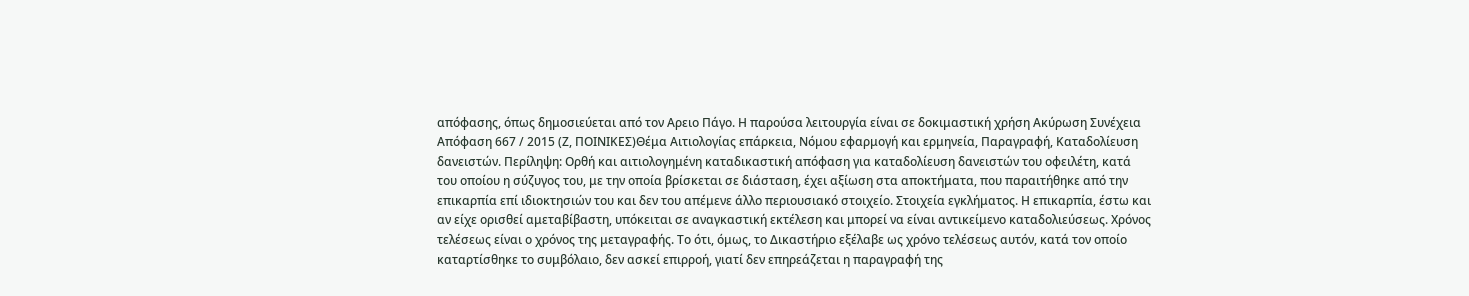απόφασης, όπως δημοσιεύεται από τον Αρειο Πάγο. Η παρούσα λειτουργία είναι σε δοκιμαστική χρήση Ακύρωση Συνέχεια Απόφαση 667 / 2015 (Ζ, ΠΟΙΝΙΚΕΣ)Θέμα Αιτιολογίας επάρκεια, Νόμου εφαρμογή και ερμηνεία, Παραγραφή, Καταδολίευση δανειστών. Περίληψη: Ορθή και αιτιολογημένη καταδικαστική απόφαση για καταδολίευση δανειστών του οφειλέτη, κατά του οποίου η σύζυγος του, με την οποία βρίσκεται σε διάσταση, έχει αξίωση στα αποκτήματα, που παραιτήθηκε από την επικαρπία επί ιδιοκτησιών του και δεν του απέμενε άλλο περιουσιακό στοιχείο. Στοιχεία εγκλήματος. Η επικαρπία, έστω και αν είχε ορισθεί αμεταβίβαστη, υπόκειται σε αναγκαστική εκτέλεση και μπορεί να είναι αντικείμενο καταδολιεύσεως. Χρόνος τελέσεως είναι ο χρόνος της μεταγραφής. Το ότι, όμως, το Δικαστήριο εξέλαβε ως χρόνο τελέσεως αυτόν, κατά τον οποίο καταρτίσθηκε το συμβόλαιο, δεν ασκεί επιρροή, γιατί δεν επηρεάζεται η παραγραφή της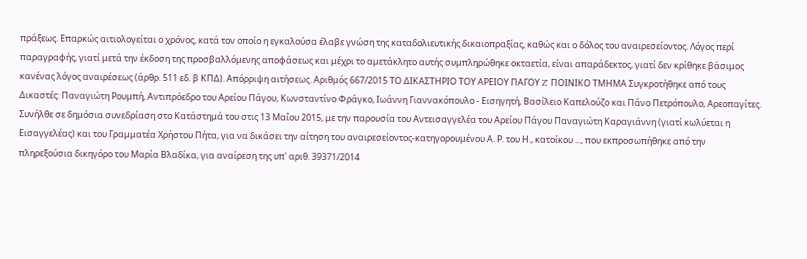πράξεως. Επαρκώς αιτιολογείται ο χρόνος, κατά τον οποίο η εγκαλούσα έλαβε γνώση της καταδολιευτικής δικαιοπραξίας, καθώς και ο δόλος του αναιρεσείοντος. Λόγος περί παραγραφής, γιατί μετά την έκδοση της προσβαλλόμενης αποφάσεως και μέχρι το αμετάκλητο αυτής συμπληρώθηκε οκταετία, είναι απαράδεκτος, γιατί δεν κρίθηκε βάσιμος κανένας λόγος αναιρέσεως (άρθρ. 511 εδ. β ΚΠΔ). Απόρριψη αιτήσεως. Αριθμός 667/2015 ΤΟ ΔΙΚΑΣΤΗΡΙΟ ΤΟΥ ΑΡΕΙΟΥ ΠΑΓΟΥ Z' ΠΟΙΝΙΚΟ ΤΜΗΜΑ Συγκροτήθηκε από τους Δικαστές: Παναγιώτη Ρουμπή, Αντιπρόεδρο του Αρείου Πάγου, Κωνσταντίνο Φράγκο, Ιωάννη Γιαννακόπουλο - Εισηγητή, Βασίλειο Καπελούζο και Πάνο Πετρόπουλο, Αρεοπαγίτες. Συνήλθε σε δημόσια συνεδρίαση στο Κατάστημά του στις 13 Μαΐου 2015, με την παρουσία του Αντεισαγγελέα του Αρείου Πάγου Παναγιώτη Καραγιάννη (γιατί κωλύεται η Εισαγγελέας) και του Γραμματέα Χρήστου Πήτα, για να δικάσει την αίτηση του αναιρεσείοντος-κατηγορουμένου Α. Ρ. του Η., κατοίκου ..., που εκπροσωπήθηκε από την πληρεξούσια δικηγόρο του Μαρία Βλαδίκα, για αναίρεση της υπ' αριθ. 39371/2014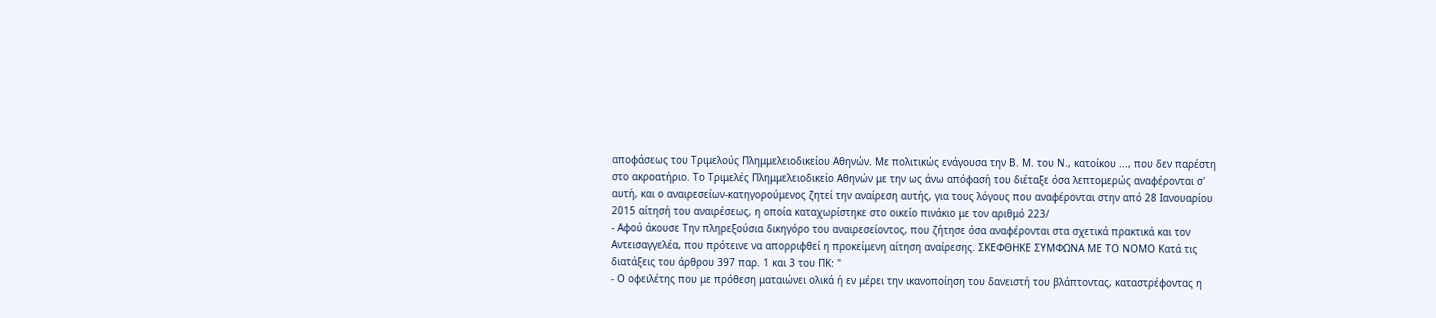αποφάσεως του Τριμελούς Πλημμελειοδικείου Αθηνών. Mε πολιτικώς ενάγουσα την Β. Μ. του Ν., κατοίκου ..., που δεν παρέστη στο ακροατήριο. Το Τριμελές Πλημμελειοδικείο Αθηνών με την ως άνω απόφασή του διέταξε όσα λεπτομερώς αναφέρονται σ' αυτή, και ο αναιρεσείων-κατηγορούμενος ζητεί την αναίρεση αυτής, για τους λόγους που αναφέρονται στην από 28 Ιανουαρίου 2015 αίτησή του αναιρέσεως, η οποία καταχωρίστηκε στο οικείο πινάκιο με τον αριθμό 223/
- Αφού άκουσε Την πληρεξούσια δικηγόρο του αναιρεσείοντος, που ζήτησε όσα αναφέρονται στα σχετικά πρακτικά και τον Αντεισαγγελέα, που πρότεινε να απορριφθεί η προκείμενη αίτηση αναίρεσης. ΣΚΕΦΘΗΚΕ ΣΥΜΦΩΝΑ ΜΕ ΤΟ ΝΟΜΟ Κατά τις διατάξεις του άρθρου 397 παρ. 1 και 3 του ΠΚ: "
- Ο οφειλέτης που με πρόθεση ματαιώνει ολικά ή εν μέρει την ικανοποίηση του δανειστή του βλάπτοντας, καταστρέφοντας η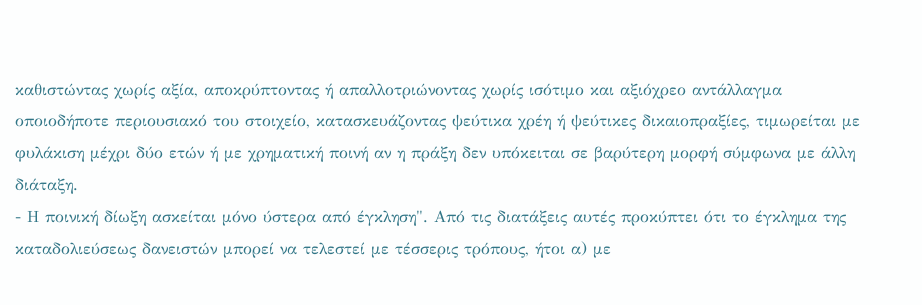καθιστώντας χωρίς αξία, αποκρύπτοντας ή απαλλοτριώνοντας χωρίς ισότιμο και αξιόχρεο αντάλλαγμα οποιοδήποτε περιουσιακό του στοιχείο, κατασκευάζοντας ψεύτικα χρέη ή ψεύτικες δικαιοπραξίες, τιμωρείται με φυλάκιση μέχρι δύο ετών ή με χρηματική ποινή αν η πράξη δεν υπόκειται σε βαρύτερη μορφή σύμφωνα με άλλη διάταξη.
- Η ποινική δίωξη ασκείται μόνο ύστερα από έγκληση". Από τις διατάξεις αυτές προκύπτει ότι το έγκλημα της καταδολιεύσεως δανειστών μπορεί να τελεστεί με τέσσερις τρόπους, ήτοι α) με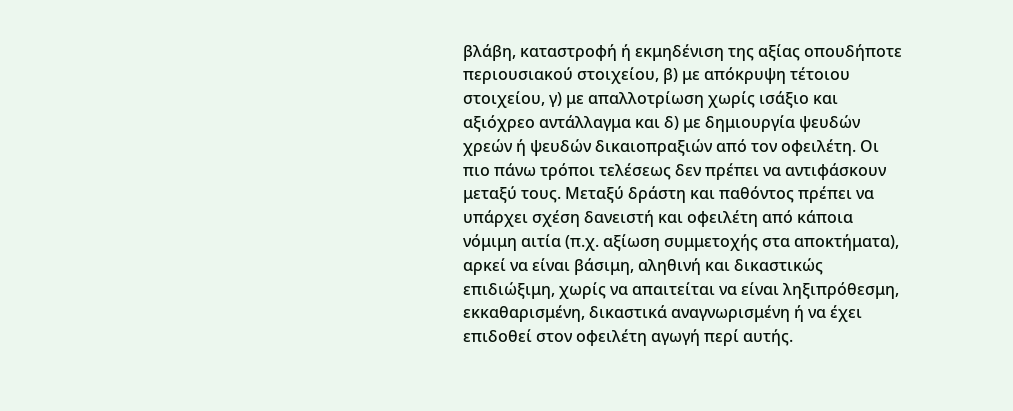βλάβη, καταστροφή ή εκμηδένιση της αξίας οπουδήποτε περιουσιακού στοιχείου, β) με απόκρυψη τέτοιου στοιχείου, γ) με απαλλοτρίωση χωρίς ισάξιο και αξιόχρεο αντάλλαγμα και δ) με δημιουργία ψευδών χρεών ή ψευδών δικαιοπραξιών από τον οφειλέτη. Οι πιο πάνω τρόποι τελέσεως δεν πρέπει να αντιφάσκουν μεταξύ τους. Μεταξύ δράστη και παθόντος πρέπει να υπάρχει σχέση δανειστή και οφειλέτη από κάποια νόμιμη αιτία (π.χ. αξίωση συμμετοχής στα αποκτήματα), αρκεί να είναι βάσιμη, αληθινή και δικαστικώς επιδιώξιμη, χωρίς να απαιτείται να είναι ληξιπρόθεσμη, εκκαθαρισμένη, δικαστικά αναγνωρισμένη ή να έχει επιδοθεί στον οφειλέτη αγωγή περί αυτής.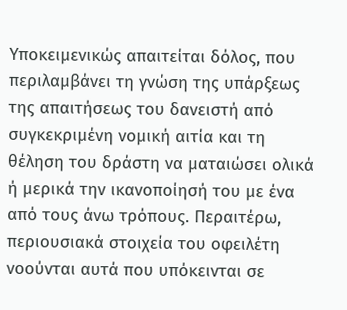Υποκειμενικώς απαιτείται δόλος, που περιλαμβάνει τη γνώση της υπάρξεως της απαιτήσεως του δανειστή από συγκεκριμένη νομική αιτία και τη θέληση του δράστη να ματαιώσει ολικά ή μερικά την ικανοποίησή του με ένα από τους άνω τρόπους. Περαιτέρω, περιουσιακά στοιχεία του οφειλέτη νοούνται αυτά που υπόκεινται σε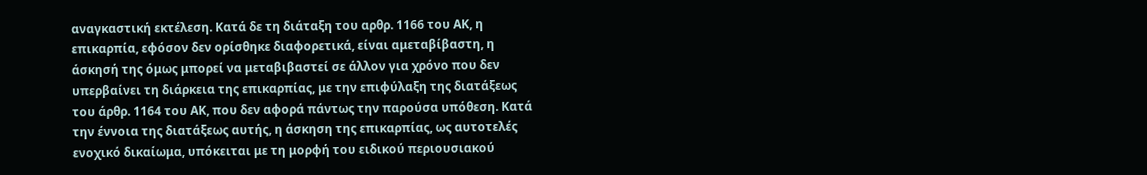αναγκαστική εκτέλεση. Κατά δε τη διάταξη του αρθρ. 1166 του ΑΚ, η επικαρπία, εφόσον δεν ορίσθηκε διαφορετικά, είναι αμεταβίβαστη, η άσκησή της όμως μπορεί να μεταβιβαστεί σε άλλον για χρόνο που δεν υπερβαίνει τη διάρκεια της επικαρπίας, με την επιφύλαξη της διατάξεως του άρθρ. 1164 του ΑΚ, που δεν αφορά πάντως την παρούσα υπόθεση. Κατά την έννοια της διατάξεως αυτής, η άσκηση της επικαρπίας, ως αυτοτελές ενοχικό δικαίωμα, υπόκειται με τη μορφή του ειδικού περιουσιακού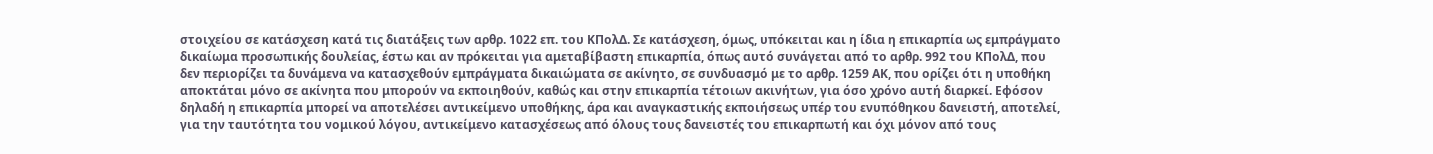στοιχείου σε κατάσχεση κατά τις διατάξεις των αρθρ. 1022 επ. του ΚΠολΔ. Σε κατάσχεση, όμως, υπόκειται και η ίδια η επικαρπία ως εμπράγματο δικαίωμα προσωπικής δουλείας, έστω και αν πρόκειται για αμεταβίβαστη επικαρπία, όπως αυτό συνάγεται από το αρθρ. 992 του ΚΠολΔ, που δεν περιορίζει τα δυνάμενα να κατασχεθούν εμπράγματα δικαιώματα σε ακίνητο, σε συνδυασμό με το αρθρ. 1259 ΑΚ, που ορίζει ότι η υποθήκη αποκτάται μόνο σε ακίνητα που μπορούν να εκποιηθούν, καθώς και στην επικαρπία τέτοιων ακινήτων, για όσο χρόνο αυτή διαρκεί. Εφόσον δηλαδή η επικαρπία μπορεί να αποτελέσει αντικείμενο υποθήκης, άρα και αναγκαστικής εκποιήσεως υπέρ του ενυπόθηκου δανειστή, αποτελεί, για την ταυτότητα του νομικού λόγου, αντικείμενο κατασχέσεως από όλους τους δανειστές του επικαρπωτή και όχι μόνον από τους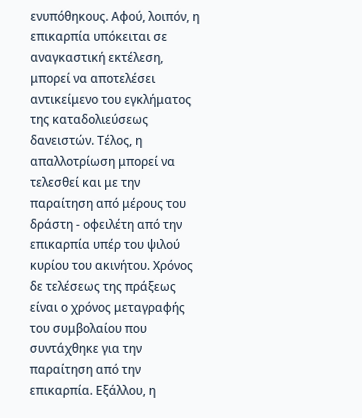ενυπόθηκους. Αφού, λοιπόν, η επικαρπία υπόκειται σε αναγκαστική εκτέλεση, μπορεί να αποτελέσει αντικείμενο του εγκλήματος της καταδολιεύσεως δανειστών. Τέλος, η απαλλοτρίωση μπορεί να τελεσθεί και με την παραίτηση από μέρους του δράστη - οφειλέτη από την επικαρπία υπέρ του ψιλού κυρίου του ακινήτου. Χρόνος δε τελέσεως της πράξεως είναι ο χρόνος μεταγραφής του συμβολαίου που συντάχθηκε για την παραίτηση από την επικαρπία. Εξάλλου, η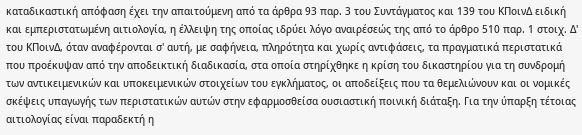καταδικαστική απόφαση έχει την απαιτούμενη από τα άρθρα 93 παρ. 3 του Συντάγματος και 139 του ΚΠοινΔ ειδική και εμπεριστατωμένη αιτιολογία, η έλλειψη της οποίας ιδρύει λόγο αναιρέσεώς της από το άρθρο 510 παρ. 1 στοιχ. Δ' του ΚΠοινΔ, όταν αναφέρονται σ' αυτή, με σαφήνεια, πληρότητα και χωρίς αντιφάσεις, τα πραγματικά περιστατικά που προέκυψαν από την αποδεικτική διαδικασία, στα οποία στηρίχθηκε η κρίση του δικαστηρίου για τη συνδρομή των αντικειμενικών και υποκειμενικών στοιχείων του εγκλήματος, οι αποδείξεις που τα θεμελιώνουν και οι νομικές σκέψεις υπαγωγής των περιστατικών αυτών στην εφαρμοσθείσα ουσιαστική ποινική διάταξη. Για την ύπαρξη τέτοιας αιτιολογίας είναι παραδεκτή η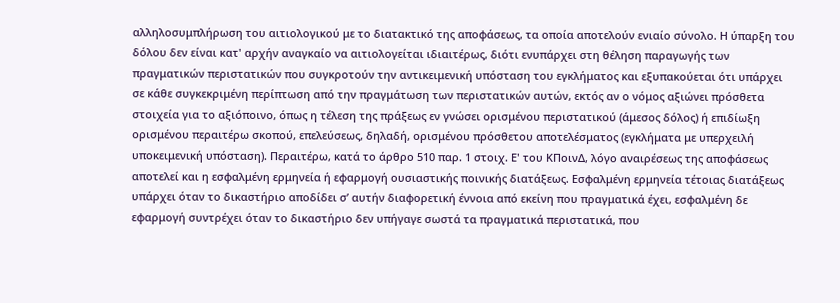αλληλοσυμπλήρωση του αιτιολογικού με το διατακτικό της αποφάσεως, τα οποία αποτελούν ενιαίο σύνολο. Η ύπαρξη του δόλου δεν είναι κατ' αρχήν αναγκαίο να αιτιολογείται ιδιαιτέρως, διότι ενυπάρχει στη θέληση παραγωγής των πραγματικών περιστατικών που συγκροτούν την αντικειμενική υπόσταση του εγκλήματος και εξυπακούεται ότι υπάρχει σε κάθε συγκεκριμένη περίπτωση από την πραγμάτωση των περιστατικών αυτών, εκτός αν ο νόμος αξιώνει πρόσθετα στοιχεία για το αξιόποινο, όπως η τέλεση της πράξεως εν γνώσει ορισμένου περιστατικού (άμεσος δόλος) ή επιδίωξη ορισμένου περαιτέρω σκοπού, επελεύσεως, δηλαδή, ορισμένου πρόσθετου αποτελέσματος (εγκλήματα με υπερχειλή υποκειμενική υπόσταση). Περαιτέρω, κατά το άρθρο 510 παρ. 1 στοιχ. Ε' του ΚΠοινΔ, λόγο αναιρέσεως της αποφάσεως αποτελεί και η εσφαλμένη ερμηνεία ή εφαρμογή ουσιαστικής ποινικής διατάξεως. Εσφαλμένη ερμηνεία τέτοιας διατάξεως υπάρχει όταν το δικαστήριο αποδίδει σ’ αυτήν διαφορετική έννοια από εκείνη που πραγματικά έχει, εσφαλμένη δε εφαρμογή συντρέχει όταν το δικαστήριο δεν υπήγαγε σωστά τα πραγματικά περιστατικά, που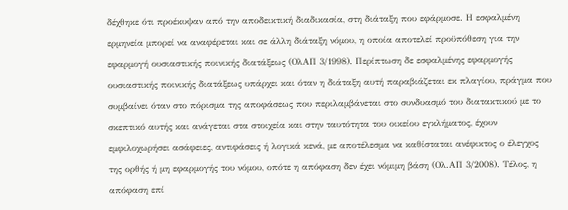δέχθηκε ότι προέκυψαν από την αποδεικτική διαδικασία, στη διάταξη που εφάρμοσε. Η εσφαλμένη ερμηνεία μπορεί να αναφέρεται και σε άλλη διάταξη νόμου, η οποία αποτελεί προϋπόθεση για την εφαρμογή ουσιαστικής ποινικής διατάξεως (ΟλΑΠ 3/1998). Περίπτωση δε εσφαλμένης εφαρμογής ουσιαστικής ποινικής διατάξεως υπάρχει και όταν η διάταξη αυτή παραβιάζεται εκ πλαγίου, πράγμα που συμβαίνει όταν στο πόρισμα της αποφάσεως που περιλαμβάνεται στο συνδυασμό του διατακτικού με το σκεπτικό αυτής και ανάγεται στα στοιχεία και στην ταυτότητα του οικείου εγκλήματος, έχουν εμφιλοχωρήσει ασάφειες, αντιφάσεις ή λογικά κενά, με αποτέλεσμα να καθίσταται ανέφικτος ο έλεγχος της ορθής ή μη εφαρμογής του νόμου, οπότε η απόφαση δεν έχει νόμιμη βάση (Ολ.ΑΠ 3/2008). Τέλος, η απόφαση επί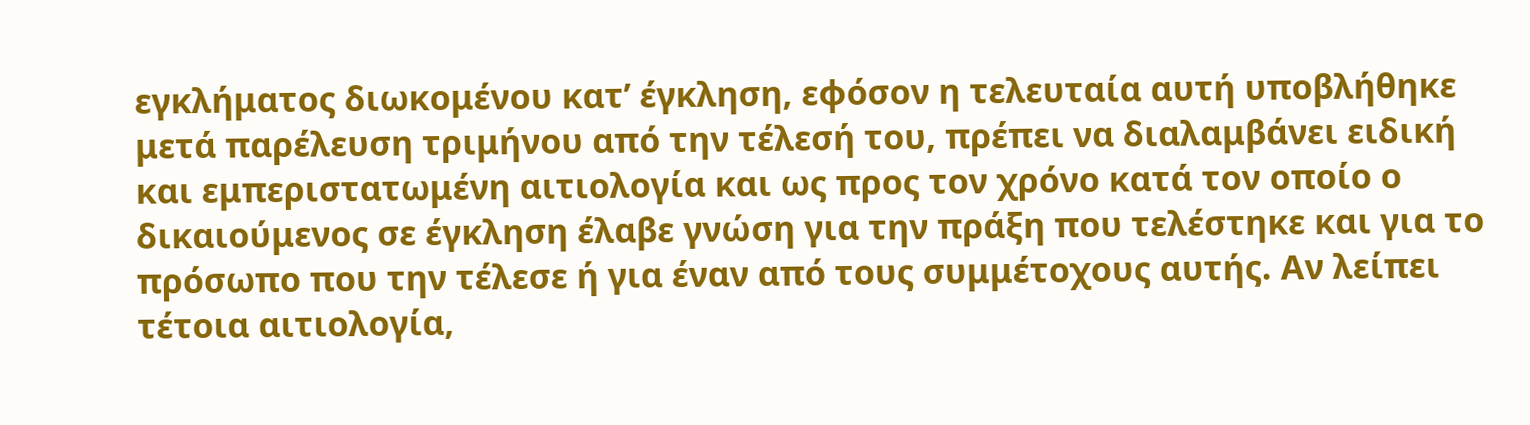εγκλήματος διωκομένου κατ’ έγκληση, εφόσον η τελευταία αυτή υποβλήθηκε μετά παρέλευση τριμήνου από την τέλεσή του, πρέπει να διαλαμβάνει ειδική και εμπεριστατωμένη αιτιολογία και ως προς τον χρόνο κατά τον οποίο ο δικαιούμενος σε έγκληση έλαβε γνώση για την πράξη που τελέστηκε και για το πρόσωπο που την τέλεσε ή για έναν από τους συμμέτοχους αυτής. Αν λείπει τέτοια αιτιολογία,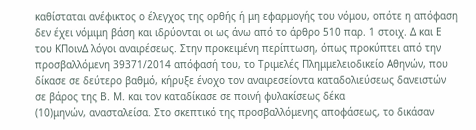καθίσταται ανέφικτος ο έλεγχος της ορθής ή μη εφαρμογής του νόμου, οπότε η απόφαση δεν έχει νόμιμη βάση και ιδρύονται οι ως άνω από το άρθρο 510 παρ. 1 στοιχ. Δ και Ε του ΚΠοινΔ λόγοι αναιρέσεως. Στην προκειμένη περίπτωση, όπως προκύπτει από την προσβαλλόμενη 39371/2014 απόφασή του, το Τριμελές Πλημμελειοδικείο Αθηνών, που δίκασε σε δεύτερο βαθμό, κήρυξε ένοχο τον αναιρεσείοντα καταδολιεύσεως δανειστών σε βάρος της Β. Μ. και τον καταδίκασε σε ποινή φυλακίσεως δέκα
(10)μηνών, ανασταλείσα. Στο σκεπτικό της προσβαλλόμενης αποφάσεως, το δικάσαν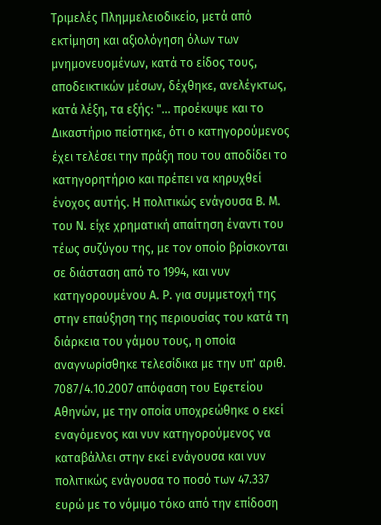Τριμελές Πλημμελειοδικείο, μετά από εκτίμηση και αξιολόγηση όλων των μνημονευομένων, κατά το είδος τους, αποδεικτικών μέσων, δέχθηκε, ανελέγκτως, κατά λέξη, τα εξής: "... προέκυψε και το Δικαστήριο πείστηκε, ότι ο κατηγορούμενος έχει τελέσει την πράξη που του αποδίδει το κατηγορητήριο και πρέπει να κηρυχθεί ένοχος αυτής. Η πολιτικώς ενάγουσα Β. Μ. του Ν. είχε χρηματική απαίτηση έναντι του τέως συζύγου της, με τον οποίο βρίσκονται σε διάσταση από το 1994, και νυν κατηγορουμένου Α. Ρ. για συμμετοχή της στην επαύξηση της περιουσίας του κατά τη διάρκεια του γάμου τους, η οποία αναγνωρίσθηκε τελεσίδικα με την υπ' αριθ. 7087/4.10.2007 απόφαση του Εφετείου Αθηνών, με την οποία υποχρεώθηκε ο εκεί εναγόμενος και νυν κατηγορούμενος να καταβάλλει στην εκεί ενάγουσα και νυν πολιτικώς ενάγουσα το ποσό των 47.337 ευρώ με το νόμιμο τόκο από την επίδοση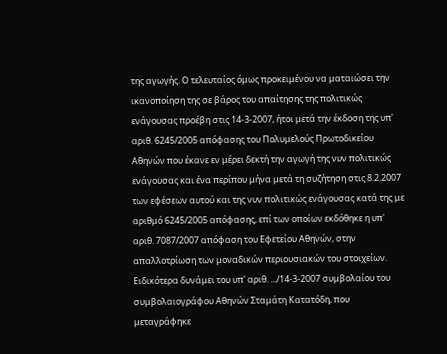της αγωγής. Ο τελευταίος όμως προκειμένου να ματαιώσει την ικανοποίηση της σε βάρος του απαίτησης της πολιτικώς ενάγουσας προέβη στις 14-3-2007, ήτοι μετά την έκδοση της υπ' αριθ. 6245/2005 απόφασης του Πολυμελούς Πρωτοδικείου Αθηνών που έκανε εν μέρει δεκτή την αγωγή της νυν πολιτικώς ενάγουσας και ένα περίπου μήνα μετά τη συζήτηση στις 8.2.2007 των εφέσεων αυτού και της νυν πολιτικώς ενάγουσας κατά της με αριθμό 6245/2005 απόφασης, επί των οποίων εκδόθηκε η υπ' αριθ. 7087/2007 απόφαση του Εφετείου Αθηνών, στην απαλλοτρίωση των μοναδικών περιουσιακών του στοιχείων. Ειδικότερα δυνάμει του υπ' αριθ. .../14-3-2007 συμβολαίου του συμβολαιογράφου Αθηνών Σταμάτη Κατατόδη, που μεταγράφηκε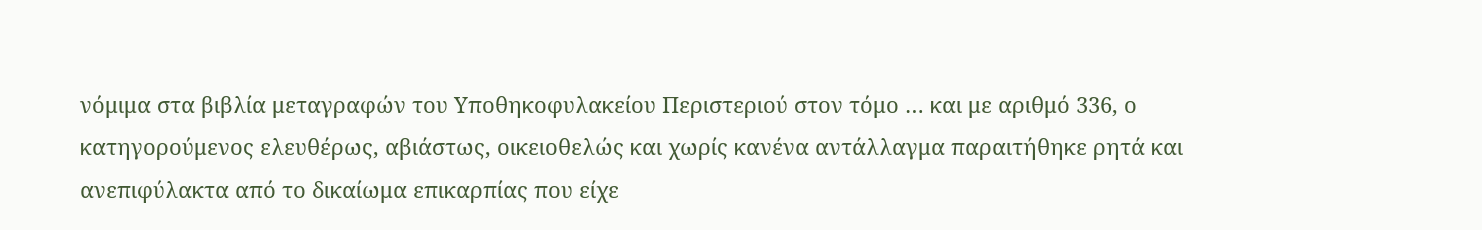νόμιμα στα βιβλία μεταγραφών του Υποθηκοφυλακείου Περιστεριού στον τόμο … και με αριθμό 336, ο κατηγορούμενος ελευθέρως, αβιάστως, οικειοθελώς και χωρίς κανένα αντάλλαγμα παραιτήθηκε ρητά και ανεπιφύλακτα από το δικαίωμα επικαρπίας που είχε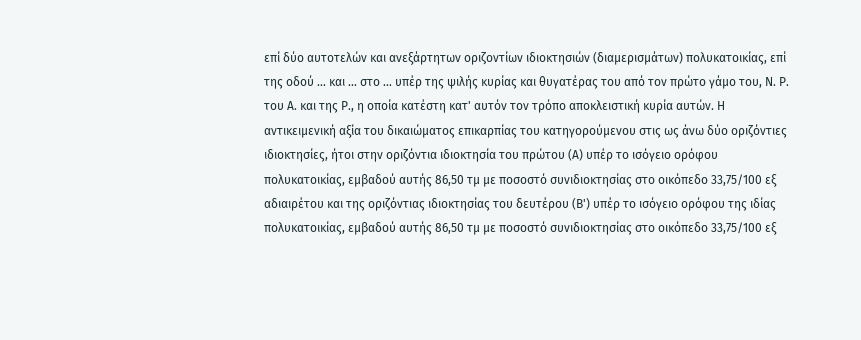επί δύο αυτοτελών και ανεξάρτητων οριζοντίων ιδιοκτησιών (διαμερισμάτων) πολυκατοικίας, επί της οδού ... και ... στο ... υπέρ της ψιλής κυρίας και θυγατέρας του από τον πρώτο γάμο του, Ν. Ρ. του Α. και της Ρ., η οποία κατέστη κατ' αυτόν τον τρόπο αποκλειστική κυρία αυτών. Η αντικειμενική αξία του δικαιώματος επικαρπίας του κατηγορούμενου στις ως άνω δύο οριζόντιες ιδιοκτησίες, ήτοι στην οριζόντια ιδιοκτησία του πρώτου (Α) υπέρ το ισόγειο ορόφου πολυκατοικίας, εμβαδού αυτής 86,50 τμ με ποσοστό συνιδιοκτησίας στο οικόπεδο 33,75/100 εξ αδιαιρέτου και της οριζόντιας ιδιοκτησίας του δευτέρου (Β') υπέρ το ισόγειο ορόφου της ιδίας πολυκατοικίας, εμβαδού αυτής 86,50 τμ με ποσοστό συνιδιοκτησίας στο οικόπεδο 33,75/100 εξ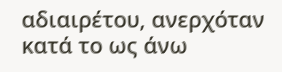αδιαιρέτου, ανερχόταν κατά το ως άνω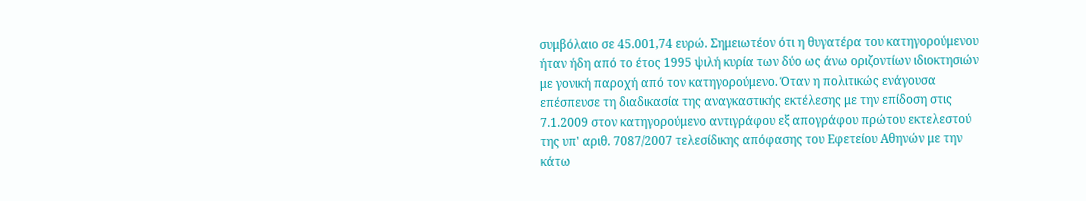συμβόλαιο σε 45.001,74 ευρώ. Σημειωτέον ότι η θυγατέρα του κατηγορούμενου ήταν ήδη από το έτος 1995 ψιλή κυρία των δύο ως άνω οριζοντίων ιδιοκτησιών με γονική παροχή από τον κατηγορούμενο. Όταν η πολιτικώς ενάγουσα επέσπευσε τη διαδικασία της αναγκαστικής εκτέλεσης με την επίδοση στις 7.1.2009 στον κατηγορούμενο αντιγράφου εξ απογράφου πρώτου εκτελεστού της υπ' αριθ. 7087/2007 τελεσίδικης απόφασης του Εφετείου Αθηνών με την κάτω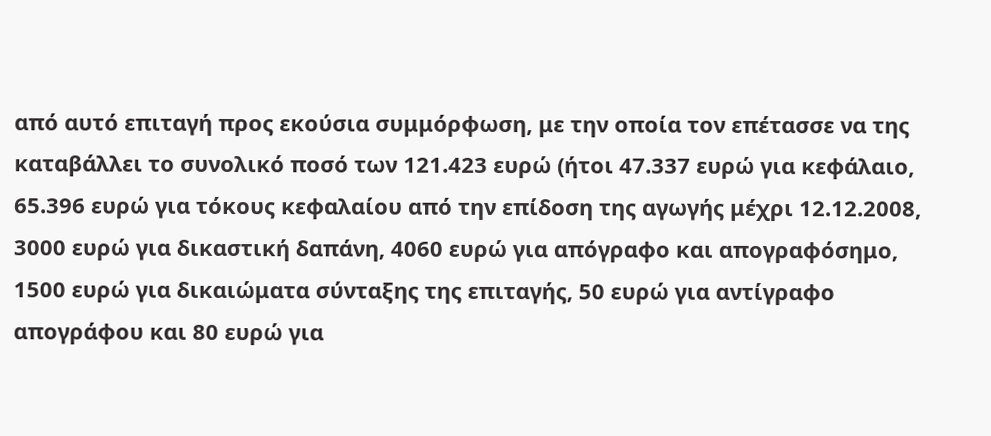από αυτό επιταγή προς εκούσια συμμόρφωση, με την οποία τον επέτασσε να της καταβάλλει το συνολικό ποσό των 121.423 ευρώ (ήτοι 47.337 ευρώ για κεφάλαιο, 65.396 ευρώ για τόκους κεφαλαίου από την επίδοση της αγωγής μέχρι 12.12.2008, 3000 ευρώ για δικαστική δαπάνη, 4060 ευρώ για απόγραφο και απογραφόσημο, 1500 ευρώ για δικαιώματα σύνταξης της επιταγής, 50 ευρώ για αντίγραφο απογράφου και 80 ευρώ για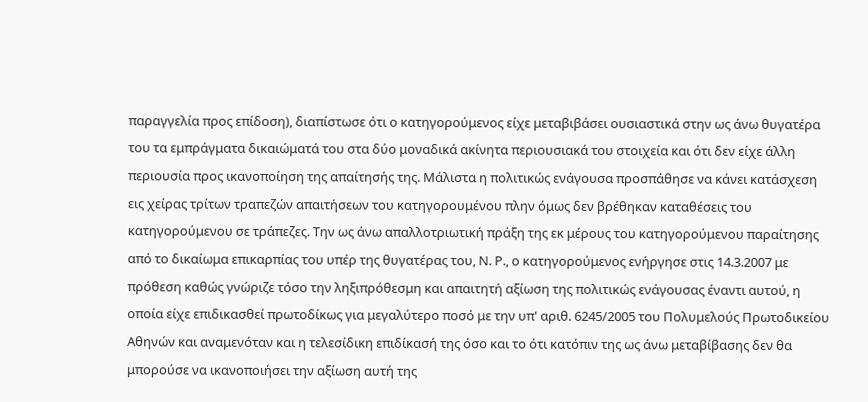παραγγελία προς επίδοση), διαπίστωσε ότι ο κατηγορούμενος είχε μεταβιβάσει ουσιαστικά στην ως άνω θυγατέρα του τα εμπράγματα δικαιώματά του στα δύο μοναδικά ακίνητα περιουσιακά του στοιχεία και ότι δεν είχε άλλη περιουσία προς ικανοποίηση της απαίτησής της. Μάλιστα η πολιτικώς ενάγουσα προσπάθησε να κάνει κατάσχεση εις χείρας τρίτων τραπεζών απαιτήσεων του κατηγορουμένου πλην όμως δεν βρέθηκαν καταθέσεις του κατηγορούμενου σε τράπεζες. Την ως άνω απαλλοτριωτική πράξη της εκ μέρους του κατηγορούμενου παραίτησης από το δικαίωμα επικαρπίας του υπέρ της θυγατέρας του, Ν. Ρ., ο κατηγορούμενος ενήργησε στις 14.3.2007 με πρόθεση καθώς γνώριζε τόσο την ληξιπρόθεσμη και απαιτητή αξίωση της πολιτικώς ενάγουσας έναντι αυτού, η οποία είχε επιδικασθεί πρωτοδίκως για μεγαλύτερο ποσό με την υπ' αριθ. 6245/2005 του Πολυμελούς Πρωτοδικείου Αθηνών και αναμενόταν και η τελεσίδικη επιδίκασή της όσο και το ότι κατόπιν της ως άνω μεταβίβασης δεν θα μπορούσε να ικανοποιήσει την αξίωση αυτή της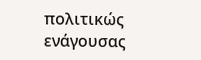πολιτικώς ενάγουσας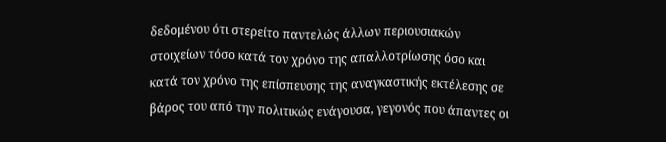δεδομένου ότι στερείτο παντελώς άλλων περιουσιακών στοιχείων τόσο κατά τον χρόνο της απαλλοτρίωσης όσο και κατά τον χρόνο της επίσπευσης της αναγκαστικής εκτέλεσης σε βάρος του από την πολιτικώς ενάγουσα, γεγονός που άπαντες οι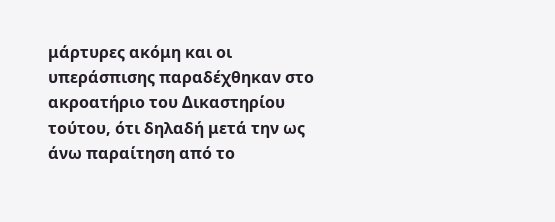μάρτυρες ακόμη και οι υπεράσπισης παραδέχθηκαν στο ακροατήριο του Δικαστηρίου τούτου, ότι δηλαδή μετά την ως άνω παραίτηση από το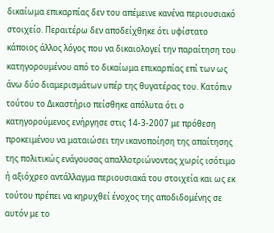δικαίωμα επικαρπίας δεν του απέμεινε κανένα περιουσιακό στοιχείο. Περαιτέρω δεν αποδείχθηκε ότι υφίστατο κάποιος άλλος λόγος που να δικαιολογεί την παραίτηση του κατηγορουμένου από το δικαίωμα επικαρπίας επί των ως άνω δύο διαμερισμάτων υπέρ της θυγατέρας του. Κατόπιν τούτου το Δικαστήριο πείσθηκε απόλυτα ότι ο κατηγορούμενος ενήργησε στις 14-3-2007 με πρόθεση προκειμένου να ματαιώσει την ικανοποίηση της απαίτησης της πολιτικώς ενάγουσας απαλλοτριώνοντας χωρίς ισότιμο ή αξιόχρεο αντάλλαγμα περιουσιακά του στοιχεία και ως εκ τούτου πρέπει να κηρυχθεί ένοχος της αποδιδομένης σε αυτόν με το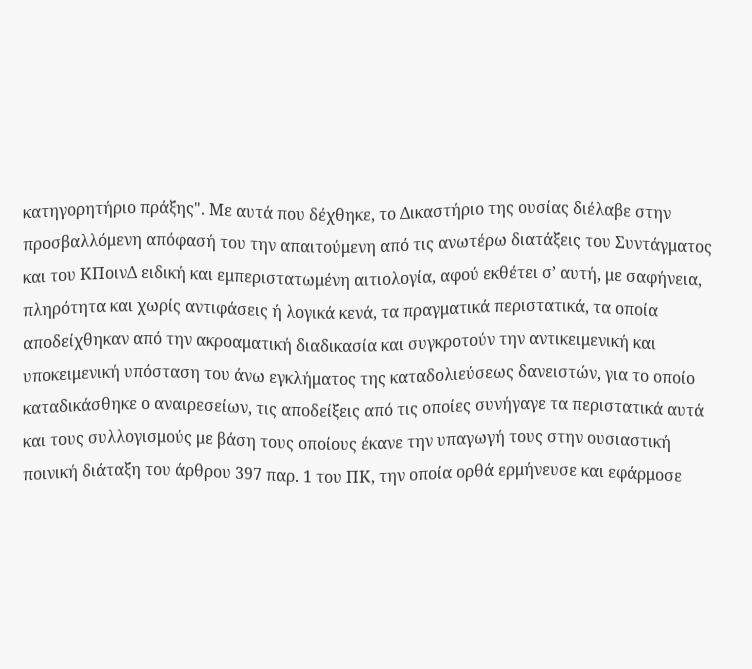κατηγορητήριο πράξης". Με αυτά που δέχθηκε, το Δικαστήριο της ουσίας διέλαβε στην προσβαλλόμενη απόφασή του την απαιτούμενη από τις ανωτέρω διατάξεις του Συντάγματος και του ΚΠοινΔ ειδική και εμπεριστατωμένη αιτιολογία, αφού εκθέτει σ’ αυτή, με σαφήνεια, πληρότητα και χωρίς αντιφάσεις ή λογικά κενά, τα πραγματικά περιστατικά, τα οποία αποδείχθηκαν από την ακροαματική διαδικασία και συγκροτούν την αντικειμενική και υποκειμενική υπόσταση του άνω εγκλήματος της καταδολιεύσεως δανειστών, για το οποίο καταδικάσθηκε ο αναιρεσείων, τις αποδείξεις από τις οποίες συνήγαγε τα περιστατικά αυτά και τους συλλογισμούς με βάση τους οποίους έκανε την υπαγωγή τους στην ουσιαστική ποινική διάταξη του άρθρου 397 παρ. 1 του ΠΚ, την οποία ορθά ερμήνευσε και εφάρμοσε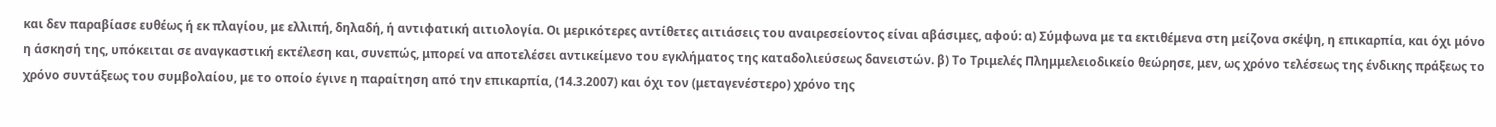και δεν παραβίασε ευθέως ή εκ πλαγίου, με ελλιπή, δηλαδή, ή αντιφατική αιτιολογία. Οι μερικότερες αντίθετες αιτιάσεις του αναιρεσείοντος είναι αβάσιμες, αφού: α) Σύμφωνα με τα εκτιθέμενα στη μείζονα σκέψη, η επικαρπία, και όχι μόνο η άσκησή της, υπόκειται σε αναγκαστική εκτέλεση και, συνεπώς, μπορεί να αποτελέσει αντικείμενο του εγκλήματος της καταδολιεύσεως δανειστών. β) Το Τριμελές Πλημμελειοδικείο θεώρησε, μεν, ως χρόνο τελέσεως της ένδικης πράξεως το χρόνο συντάξεως του συμβολαίου, με το οποίο έγινε η παραίτηση από την επικαρπία, (14.3.2007) και όχι τον (μεταγενέστερο) χρόνο της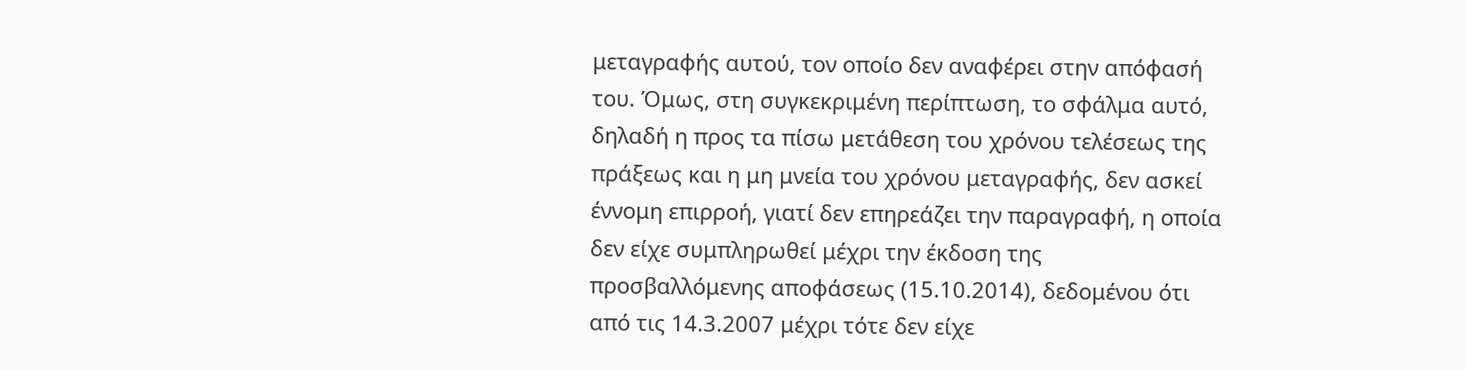μεταγραφής αυτού, τον οποίο δεν αναφέρει στην απόφασή του. Όμως, στη συγκεκριμένη περίπτωση, το σφάλμα αυτό, δηλαδή η προς τα πίσω μετάθεση του χρόνου τελέσεως της πράξεως και η μη μνεία του χρόνου μεταγραφής, δεν ασκεί έννομη επιρροή, γιατί δεν επηρεάζει την παραγραφή, η οποία δεν είχε συμπληρωθεί μέχρι την έκδοση της προσβαλλόμενης αποφάσεως (15.10.2014), δεδομένου ότι από τις 14.3.2007 μέχρι τότε δεν είχε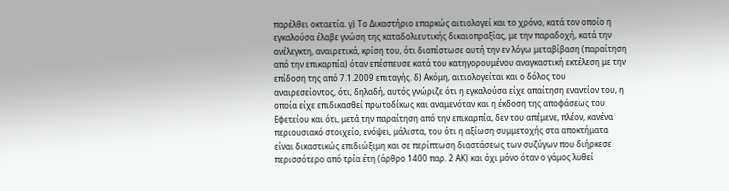παρέλθει οκταετία. γ) Το Δικαστήριο επαρκώς αιτιολογεί και το χρόνο, κατά τον οποίο η εγκαλούσα έλαβε γνώση της καταδολιευτικής δικαιοπραξίας, με την παραδοχή, κατά την ανέλεγκτη, αναιρετικά, κρίση του, ότι διαπίστωσε αυτή την εν λόγω μεταβίβαση (παραίτηση από την επικαρπία) όταν επέσπευσε κατά του κατηγορουμένου αναγκαστική εκτέλεση με την επίδοση της από 7.1.2009 επιταγής. δ) Ακόμη, αιτιολογείται και ο δόλος του αναιρεσείοντος, ότι, δηλαδή, αυτός γνώριζε ότι η εγκαλούσα είχε απαίτηση εναντίον του, η οποία είχε επιδικασθεί πρωτοδίκως και αναμενόταν και η έκδοση της αποφάσεως του Εφετείου και ότι, μετά την παραίτηση από την επικαρπία, δεν του απέμενε, πλέον, κανένα περιουσιακό στοιχείο, ενόψει, μάλιστα, του ότι η αξίωση συμμετοχής στα αποκτήματα είναι δικαστικώς επιδιώξιμη και σε περίπτωση διαστάσεως των συζύγων που διήρκεσε περισσότερο από τρία έτη (άρθρο 1400 παρ. 2 ΑΚ) και όχι μόνο όταν ο γάμος λυθεί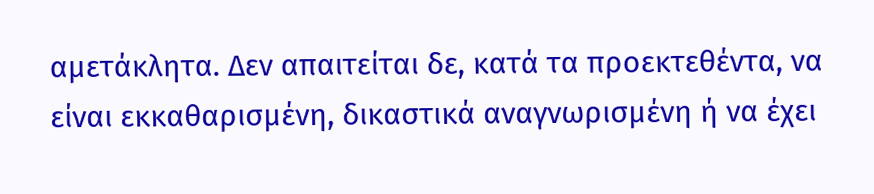αμετάκλητα. Δεν απαιτείται δε, κατά τα προεκτεθέντα, να είναι εκκαθαρισμένη, δικαστικά αναγνωρισμένη ή να έχει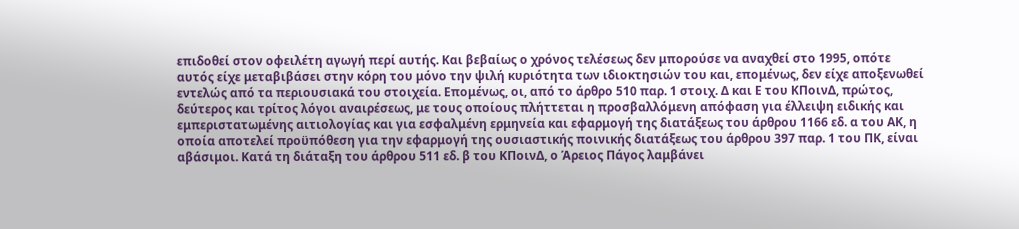επιδοθεί στον οφειλέτη αγωγή περί αυτής. Και βεβαίως ο χρόνος τελέσεως δεν μπορούσε να αναχθεί στο 1995, οπότε αυτός είχε μεταβιβάσει στην κόρη του μόνο την ψιλή κυριότητα των ιδιοκτησιών του και, επομένως, δεν είχε αποξενωθεί εντελώς από τα περιουσιακά του στοιχεία. Επομένως, οι, από το άρθρο 510 παρ. 1 στοιχ. Δ και Ε του ΚΠοινΔ, πρώτος, δεύτερος και τρίτος λόγοι αναιρέσεως, με τους οποίους πλήττεται η προσβαλλόμενη απόφαση για έλλειψη ειδικής και εμπεριστατωμένης αιτιολογίας και για εσφαλμένη ερμηνεία και εφαρμογή της διατάξεως του άρθρου 1166 εδ. α του ΑΚ, η οποία αποτελεί προϋπόθεση για την εφαρμογή της ουσιαστικής ποινικής διατάξεως του άρθρου 397 παρ. 1 του ΠΚ, είναι αβάσιμοι. Κατά τη διάταξη του άρθρου 511 εδ. β του ΚΠοινΔ, ο Άρειος Πάγος λαμβάνει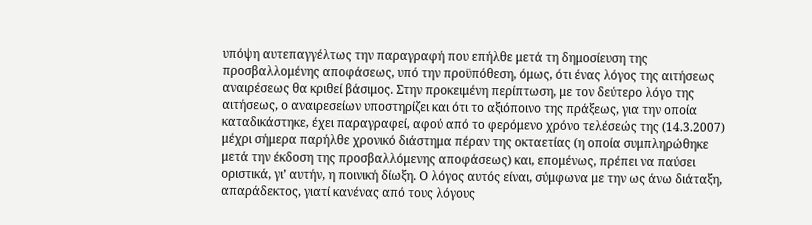υπόψη αυτεπαγγέλτως την παραγραφή που επήλθε μετά τη δημοσίευση της προσβαλλομένης αποφάσεως, υπό την προϋπόθεση, όμως, ότι ένας λόγος της αιτήσεως αναιρέσεως θα κριθεί βάσιμος. Στην προκειμένη περίπτωση, με τον δεύτερο λόγο της αιτήσεως, ο αναιρεσείων υποστηρίζει και ότι το αξιόποινο της πράξεως, για την οποία καταδικάστηκε, έχει παραγραφεί, αφού από το φερόμενο χρόνο τελέσεώς της (14.3.2007) μέχρι σήμερα παρήλθε χρονικό διάστημα πέραν της οκταετίας (η οποία συμπληρώθηκε μετά την έκδοση της προσβαλλόμενης αποφάσεως) και, επομένως, πρέπει να παύσει οριστικά, γι’ αυτήν, η ποινική δίωξη. Ο λόγος αυτός είναι, σύμφωνα με την ως άνω διάταξη, απαράδεκτος, γιατί κανένας από τους λόγους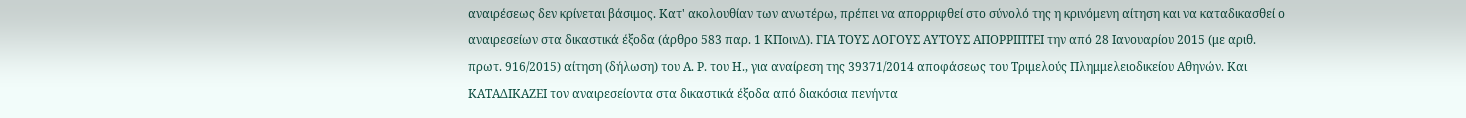αναιρέσεως δεν κρίνεται βάσιμος. Κατ' ακολουθίαν των ανωτέρω, πρέπει να απορριφθεί στο σύνολό της η κρινόμενη αίτηση και να καταδικασθεί ο αναιρεσείων στα δικαστικά έξοδα (άρθρο 583 παρ. 1 ΚΠοινΔ). ΓΙΑ ΤΟΥΣ ΛΟΓΟΥΣ ΑΥΤΟΥΣ ΑΠΟΡΡΙΠΤΕΙ την από 28 Ιανουαρίου 2015 (με αριθ. πρωτ. 916/2015) αίτηση (δήλωση) του Α. Ρ. του Η., για αναίρεση της 39371/2014 αποφάσεως του Τριμελούς Πλημμελειοδικείου Αθηνών. Και ΚΑΤΑΔΙΚΑΖΕΙ τον αναιρεσείοντα στα δικαστικά έξοδα από διακόσια πενήντα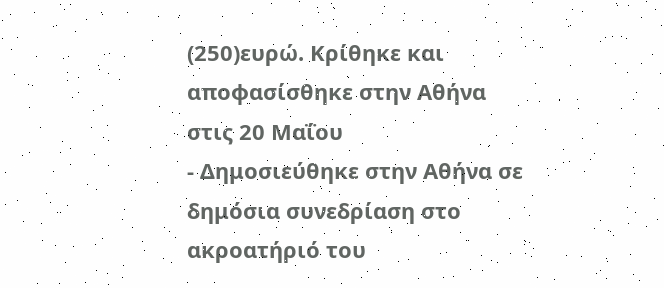(250)ευρώ. Κρίθηκε και αποφασίσθηκε στην Αθήνα στις 20 Μαΐου
- Δημοσιεύθηκε στην Αθήνα σε δημόσια συνεδρίαση στο ακροατήριό του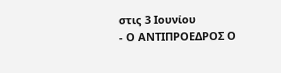στις 3 Ιουνίου
- Ο ΑΝΤΙΠΡΟΕΔΡΟΣ Ο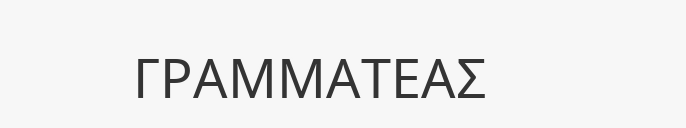ΓΡΑΜΜΑΤΕΑΣ